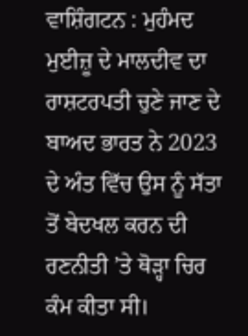ਵਾਸ਼ਿੰਗਟਨ : ਮੁਹੰਮਦ ਮੁਈਜ਼ੂ ਦੇ ਮਾਲਦੀਵ ਦਾ ਰਾਸ਼ਟਰਪਤੀ ਚੁਣੇ ਜਾਣ ਦੇ ਬਾਅਦ ਭਾਰਤ ਨੇ 2023 ਦੇ ਅੰਤ ਵਿੱਚ ਉਸ ਨੂੰ ਸੱਤਾ ਤੋਂ ਬੇਦਖਲ ਕਰਨ ਦੀ ਰਣਨੀਤੀ ’ਤੇ ਥੋੜ੍ਹਾ ਚਿਰ ਕੰਮ ਕੀਤਾ ਸੀ।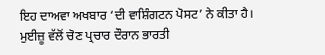ਇਹ ਦਾਅਵਾ ਅਖਬਾਰ ‘ਦੀ ਵਾਸ਼ਿੰਗਟਨ ਪੋਸਟ’ ਨੇ ਕੀਤਾ ਹੈ।
ਮੁਈਜ਼ੂ ਵੱਲੋਂ ਚੋਣ ਪ੍ਰਚਾਰ ਦੌਰਾਨ ਭਾਰਤੀ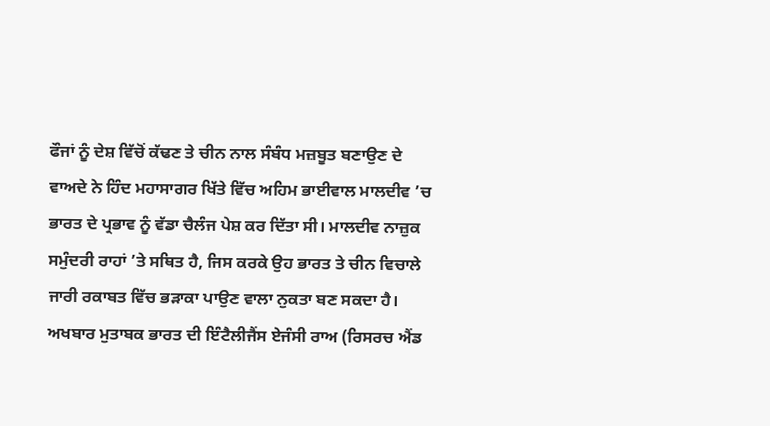ਫੌਜਾਂ ਨੂੰ ਦੇਸ਼ ਵਿੱਚੋਂ ਕੱਢਣ ਤੇ ਚੀਨ ਨਾਲ ਸੰਬੰਧ ਮਜ਼ਬੂਤ ਬਣਾਉਣ ਦੇ ਵਾਅਦੇ ਨੇ ਹਿੰਦ ਮਹਾਸਾਗਰ ਖਿੱਤੇ ਵਿੱਚ ਅਹਿਮ ਭਾਈਵਾਲ ਮਾਲਦੀਵ ’ਚ ਭਾਰਤ ਦੇ ਪ੍ਰਭਾਵ ਨੂੰ ਵੱਡਾ ਚੈਲੰਜ ਪੇਸ਼ ਕਰ ਦਿੱਤਾ ਸੀ। ਮਾਲਦੀਵ ਨਾਜ਼ੁਕ ਸਮੁੰਦਰੀ ਰਾਹਾਂ ’ਤੇ ਸਥਿਤ ਹੈ, ਜਿਸ ਕਰਕੇ ਉਹ ਭਾਰਤ ਤੇ ਚੀਨ ਵਿਚਾਲੇ ਜਾਰੀ ਰਕਾਬਤ ਵਿੱਚ ਭੜਾਕਾ ਪਾਉਣ ਵਾਲਾ ਨੁਕਤਾ ਬਣ ਸਕਦਾ ਹੈ। ਅਖਬਾਰ ਮੁਤਾਬਕ ਭਾਰਤ ਦੀ ਇੰਟੈਲੀਜੈਂਸ ਏਜੰਸੀ ਰਾਅ (ਰਿਸਰਚ ਐਂਡ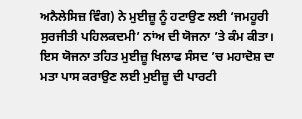ਅਨੈਲੇਸਿਜ਼ ਵਿੰਗ) ਨੇ ਮੁਈਜ਼ੂ ਨੂੰ ਹਟਾਉਣ ਲਈ ‘ਜਮਹੂਰੀ ਸੁਰਜੀਤੀ ਪਹਿਲਕਦਮੀ’ ਨਾਂਅ ਦੀ ਯੋਜਨਾ ’ਤੇ ਕੰਮ ਕੀਤਾ। ਇਸ ਯੋਜਨਾ ਤਹਿਤ ਮੁਈਜ਼ੂ ਖਿਲਾਫ ਸੰਸਦ ’ਚ ਮਹਾਦੋਸ਼ ਦਾ ਮਤਾ ਪਾਸ ਕਰਾਉਣ ਲਈ ਮੁਈਜ਼ੂ ਦੀ ਪਾਰਟੀ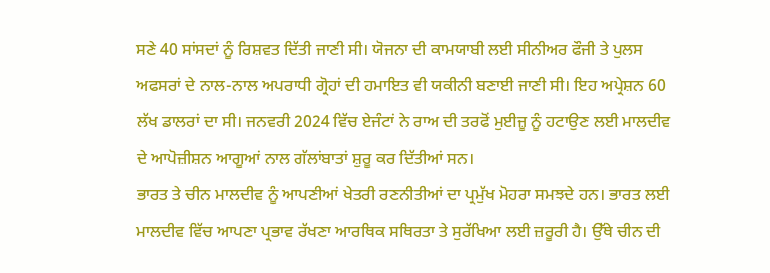ਸਣੇ 40 ਸਾਂਸਦਾਂ ਨੂੰ ਰਿਸ਼ਵਤ ਦਿੱਤੀ ਜਾਣੀ ਸੀ। ਯੋਜਨਾ ਦੀ ਕਾਮਯਾਬੀ ਲਈ ਸੀਨੀਅਰ ਫੌਜੀ ਤੇ ਪੁਲਸ ਅਫਸਰਾਂ ਦੇ ਨਾਲ-ਨਾਲ ਅਪਰਾਧੀ ਗ੍ਰੋਹਾਂ ਦੀ ਹਮਾਇਤ ਵੀ ਯਕੀਨੀ ਬਣਾਈ ਜਾਣੀ ਸੀ। ਇਹ ਅਪ੍ਰੇਸ਼ਨ 60 ਲੱਖ ਡਾਲਰਾਂ ਦਾ ਸੀ। ਜਨਵਰੀ 2024 ਵਿੱਚ ਏਜੰਟਾਂ ਨੇ ਰਾਅ ਦੀ ਤਰਫੋਂ ਮੁਈਜ਼ੂ ਨੂੰ ਹਟਾਉਣ ਲਈ ਮਾਲਦੀਵ ਦੇ ਆਪੋਜ਼ੀਸ਼ਨ ਆਗੂਆਂ ਨਾਲ ਗੱਲਾਂਬਾਤਾਂ ਸ਼ੁਰੂ ਕਰ ਦਿੱਤੀਆਂ ਸਨ।
ਭਾਰਤ ਤੇ ਚੀਨ ਮਾਲਦੀਵ ਨੂੰ ਆਪਣੀਆਂ ਖੇਤਰੀ ਰਣਨੀਤੀਆਂ ਦਾ ਪ੍ਰਮੁੱਖ ਮੋਹਰਾ ਸਮਝਦੇ ਹਨ। ਭਾਰਤ ਲਈ ਮਾਲਦੀਵ ਵਿੱਚ ਆਪਣਾ ਪ੍ਰਭਾਵ ਰੱਖਣਾ ਆਰਥਿਕ ਸਥਿਰਤਾ ਤੇ ਸੁਰੱਖਿਆ ਲਈ ਜ਼ਰੂਰੀ ਹੈ। ਉੱਥੇ ਚੀਨ ਦੀ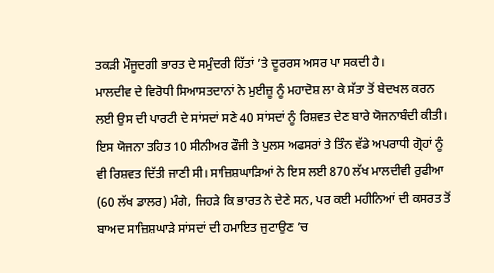ਤਕੜੀ ਮੌਜੂਦਗੀ ਭਾਰਤ ਦੇ ਸਮੁੰਦਰੀ ਹਿੱਤਾਂ ’ਤੇ ਦੂਰਰਸ ਅਸਰ ਪਾ ਸਕਦੀ ਹੈ।
ਮਾਲਦੀਵ ਦੇ ਵਿਰੋਧੀ ਸਿਆਸਤਦਾਨਾਂ ਨੇ ਮੁਈਜ਼ੂ ਨੂੰ ਮਹਾਦੋਸ਼ ਲਾ ਕੇ ਸੱਤਾ ਤੋਂ ਬੇਦਖਲ ਕਰਨ ਲਈ ਉਸ ਦੀ ਪਾਰਟੀ ਦੇ ਸਾਂਸਦਾਂ ਸਣੇ 40 ਸਾਂਸਦਾਂ ਨੂੰ ਰਿਸ਼ਵਤ ਦੇਣ ਬਾਰੇ ਯੋਜਨਾਬੰਦੀ ਕੀਤੀ। ਇਸ ਯੋਜਨਾ ਤਹਿਤ 10 ਸੀਨੀਅਰ ਫੌਜੀ ਤੇ ਪੁਲਸ ਅਫਸਰਾਂ ਤੇ ਤਿੰਨ ਵੱਡੇ ਅਪਰਾਧੀ ਗ੍ਰੋਹਾਂ ਨੂੰ ਵੀ ਰਿਸ਼ਵਤ ਦਿੱਤੀ ਜਾਣੀ ਸੀ। ਸਾਜ਼ਿਸ਼ਘਾੜਿਆਂ ਨੇ ਇਸ ਲਈ 870 ਲੱਖ ਮਾਲਦੀਵੀ ਰੁਫੀਆ (60 ਲੱਖ ਡਾਲਰ) ਮੰਗੇ, ਜਿਹੜੇ ਕਿ ਭਾਰਤ ਨੇ ਦੇਣੇ ਸਨ, ਪਰ ਕਈ ਮਹੀਨਿਆਂ ਦੀ ਕਸਰਤ ਤੋਂ ਬਾਅਦ ਸਾਜ਼ਿਸ਼ਘਾੜੇ ਸਾਂਸਦਾਂ ਦੀ ਹਮਾਇਤ ਜੁਟਾਉਣ ’ਚ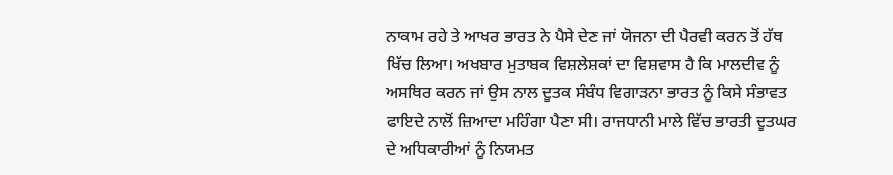ਨਾਕਾਮ ਰਹੇ ਤੇ ਆਖਰ ਭਾਰਤ ਨੇ ਪੈਸੇ ਦੇਣ ਜਾਂ ਯੋਜਨਾ ਦੀ ਪੈਰਵੀ ਕਰਨ ਤੋਂ ਹੱਥ ਖਿੱਚ ਲਿਆ। ਅਖਬਾਰ ਮੁਤਾਬਕ ਵਿਸ਼ਲੇਸ਼ਕਾਂ ਦਾ ਵਿਸ਼ਵਾਸ ਹੈ ਕਿ ਮਾਲਦੀਵ ਨੂੰ ਅਸਥਿਰ ਕਰਨ ਜਾਂ ਉਸ ਨਾਲ ਦੂਤਕ ਸੰਬੰਧ ਵਿਗਾੜਨਾ ਭਾਰਤ ਨੂੰ ਕਿਸੇ ਸੰਭਾਵਤ ਫਾਇਦੇ ਨਾਲੋਂ ਜ਼ਿਆਦਾ ਮਹਿੰਗਾ ਪੈਣਾ ਸੀ। ਰਾਜਧਾਨੀ ਮਾਲੇ ਵਿੱਚ ਭਾਰਤੀ ਦੂਤਘਰ ਦੇ ਅਧਿਕਾਰੀਆਂ ਨੂੰ ਨਿਯਮਤ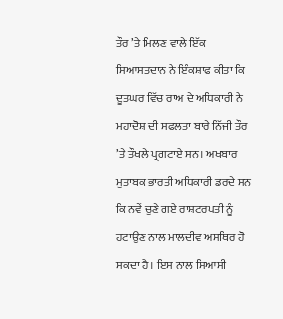ਤੌਰ ’ਤੇ ਮਿਲਣ ਵਾਲੇ ਇੱਕ ਸਿਆਸਤਦਾਨ ਨੇ ਇੰਕਸ਼ਾਫ ਕੀਤਾ ਕਿ ਦੂਤਘਰ ਵਿੱਚ ਰਾਅ ਦੇ ਅਧਿਕਾਰੀ ਨੇ ਮਹਾਦੋਸ਼ ਦੀ ਸਫਲਤਾ ਬਾਰੇ ਨਿੱਜੀ ਤੌਰ ’ਤੇ ਤੌਖਲੇ ਪ੍ਰਗਟਾਏ ਸਨ। ਅਖਬਾਰ ਮੁਤਾਬਕ ਭਾਰਤੀ ਅਧਿਕਾਰੀ ਡਰਦੇ ਸਨ ਕਿ ਨਵੇਂ ਚੁਣੇ ਗਏ ਰਾਸ਼ਟਰਪਤੀ ਨੂੰ ਹਟਾਉਣ ਨਾਲ ਮਾਲਦੀਵ ਅਸਥਿਰ ਹੋ ਸਕਦਾ ਹੈ। ਇਸ ਨਾਲ ਸਿਆਸੀ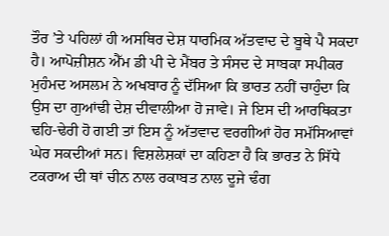ਤੌਰ ’ਤੇ ਪਹਿਲਾਂ ਹੀ ਅਸਥਿਰ ਦੇਸ਼ ਧਾਰਮਿਕ ਅੱਤਵਾਦ ਦੇ ਬੂਥੇ ਪੈ ਸਕਦਾ ਹੈ। ਆਪੋਜ਼ੀਸ਼ਨ ਐੱਮ ਡੀ ਪੀ ਦੇ ਮੈਂਬਰ ਤੇ ਸੰਸਦ ਦੇ ਸਾਬਕਾ ਸਪੀਕਰ ਮੁਹੰਮਦ ਅਸਲਮ ਨੇ ਅਖਬਾਰ ਨੂੰ ਦੱਸਿਆ ਕਿ ਭਾਰਤ ਨਹੀਂ ਚਾਹੁੰਦਾ ਕਿ ਉਸ ਦਾ ਗੁਆਂਢੀ ਦੇਸ਼ ਦੀਵਾਲੀਆ ਹੋ ਜਾਵੇ। ਜੇ ਇਸ ਦੀ ਆਰਥਿਕਤਾ ਢਹਿ-ਢੇਰੀ ਹੋ ਗਈ ਤਾਂ ਇਸ ਨੂੰ ਅੱਤਵਾਦ ਵਰਗੀਆਂ ਹੋਰ ਸਮੱਸਿਆਵਾਂ ਘੇਰ ਸਕਦੀਆਂ ਸਨ। ਵਿਸ਼ਲੇਸ਼ਕਾਂ ਦਾ ਕਹਿਣਾ ਹੈ ਕਿ ਭਾਰਤ ਨੇ ਸਿੱਧੇ ਟਕਰਾਅ ਦੀ ਥਾਂ ਚੀਨ ਨਾਲ ਰਕਾਬਤ ਨਾਲ ਦੂਜੇ ਢੰਗ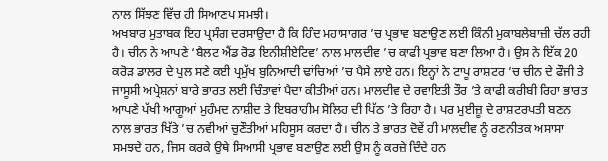ਨਾਲ ਸਿੱਝਣ ਵਿੱਚ ਹੀ ਸਿਆਣਪ ਸਮਝੀ।
ਅਖਬਾਰ ਮੁਤਾਬਕ ਇਹ ਪ੍ਰਸੰਗ ਦਰਸਾਉਦਾ ਹੈ ਕਿ ਹਿੰਦ ਮਹਾਸਾਗਰ ’ਚ ਪ੍ਰਭਾਵ ਬਣਾਉਣ ਲਈ ਕਿੰਨੀ ਮੁਕਾਬਲੇਬਾਜ਼ੀ ਚੱਲ ਰਹੀ ਹੈ। ਚੀਨ ਨੇ ਆਪਣੇ ‘ਬੈਲਟ ਐਂਡ ਰੋਡ ਇਨੀਸ਼ੀਏਟਿਵ’ ਨਾਲ ਮਾਲਦੀਵ ’ਚ ਕਾਫੀ ਪ੍ਰਭਾਵ ਬਣਾ ਲਿਆ ਹੈ। ਉਸ ਨੇ ਇੱਕ 20 ਕਰੋੜ ਡਾਲਰ ਦੇ ਪੁਲ ਸਣੇ ਕਈ ਪ੍ਰਮੁੱਖ ਬੁਨਿਆਦੀ ਢਾਂਚਿਆਂ ’ਚ ਪੈਸੇ ਲਾਏ ਹਨ। ਇਨ੍ਹਾਂ ਨੇ ਟਾਪੂ ਰਾਸ਼ਟਰ ’ਚ ਚੀਨ ਦੇ ਫੌਜੀ ਤੇ ਜਾਸੂਸੀ ਅਪ੍ਰੇਸ਼ਨਾਂ ਬਾਰੇ ਭਾਰਤ ਲਈ ਚਿੰਤਾਵਾਂ ਪੈਦਾ ਕੀਤੀਆਂ ਹਨ। ਮਾਲਦੀਵ ਦੇ ਰਵਾਇਤੀ ਤੌਰ ’ਤੇ ਕਾਫੀ ਕਰੀਬੀ ਰਿਹਾ ਭਾਰਤ ਆਪਣੇ ਪੱਖੀ ਆਗੂਆਂ ਮੁਹੰਮਦ ਨਾਸ਼ੀਦ ਤੇ ਇਬਰਾਹੀਮ ਸੋਲਿਹ ਦੀ ਪਿੱਠ ’ਤੇ ਰਿਹਾ ਹੈ। ਪਰ ਮੁਈਜ਼ੂ ਦੇ ਰਾਸ਼ਟਰਪਤੀ ਬਣਨ ਨਾਲ ਭਾਰਤ ਖਿੱਤੇ ’ਚ ਨਵੀਆਂ ਚੁਣੌਤੀਆਂ ਮਹਿਸੂਸ ਕਰਦਾ ਹੈ। ਚੀਨ ਤੇ ਭਾਰਤ ਦੋਵੇਂ ਹੀ ਮਾਲਦੀਵ ਨੂੰ ਰਣਨੀਤਕ ਅਸਾਸਾ ਸਮਝਦੇ ਹਨ, ਜਿਸ ਕਰਕੇ ਉਥੇ ਸਿਆਸੀ ਪ੍ਰਭਾਵ ਬਣਾਉਣ ਲਈ ਉਸ ਨੂੰ ਕਰਜ਼ੇ ਦਿੰਦੇ ਹਨ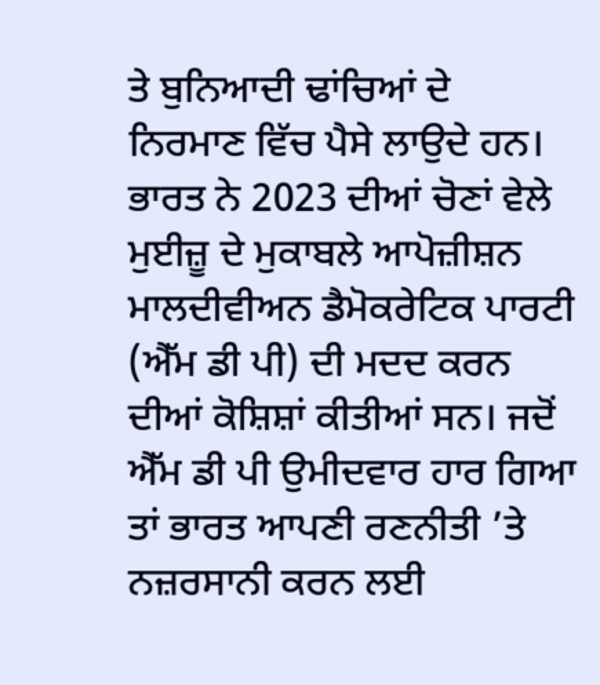ਤੇ ਬੁਨਿਆਦੀ ਢਾਂਚਿਆਂ ਦੇ ਨਿਰਮਾਣ ਵਿੱਚ ਪੈਸੇ ਲਾਉਦੇ ਹਨ। ਭਾਰਤ ਨੇ 2023 ਦੀਆਂ ਚੋਣਾਂ ਵੇਲੇ ਮੁਈਜ਼ੂ ਦੇ ਮੁਕਾਬਲੇ ਆਪੋਜ਼ੀਸ਼ਨ ਮਾਲਦੀਵੀਅਨ ਡੈਮੋਕਰੇਟਿਕ ਪਾਰਟੀ (ਐੱਮ ਡੀ ਪੀ) ਦੀ ਮਦਦ ਕਰਨ ਦੀਆਂ ਕੋਸ਼ਿਸ਼ਾਂ ਕੀਤੀਆਂ ਸਨ। ਜਦੋਂ ਐੱਮ ਡੀ ਪੀ ਉਮੀਦਵਾਰ ਹਾਰ ਗਿਆ ਤਾਂ ਭਾਰਤ ਆਪਣੀ ਰਣਨੀਤੀ ’ਤੇ ਨਜ਼ਰਸਾਨੀ ਕਰਨ ਲਈ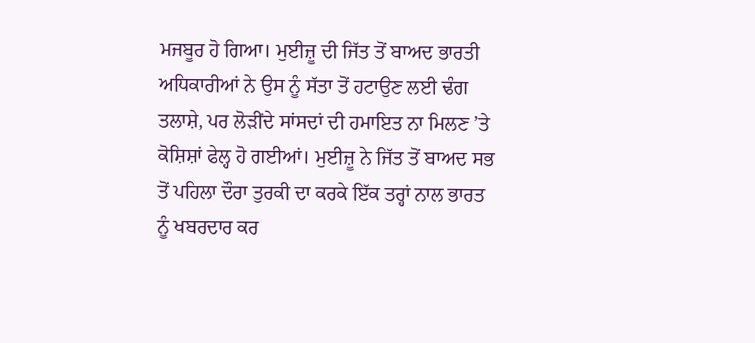ਮਜਬੂਰ ਹੋ ਗਿਆ। ਮੁਈਜ਼ੂ ਦੀ ਜਿੱਤ ਤੋਂ ਬਾਅਦ ਭਾਰਤੀ ਅਧਿਕਾਰੀਆਂ ਨੇ ਉਸ ਨੂੰ ਸੱਤਾ ਤੋਂ ਹਟਾਉਣ ਲਈ ਢੰਗ ਤਲਾਸ਼ੇ, ਪਰ ਲੋੜੀਂਦੇ ਸਾਂਸਦਾਂ ਦੀ ਹਮਾਇਤ ਨਾ ਮਿਲਣ ’ਤੇ ਕੋਸ਼ਿਸ਼ਾਂ ਫੇਲ੍ਹ ਹੋ ਗਈਆਂ। ਮੁਈਜ਼ੂ ਨੇ ਜਿੱਤ ਤੋਂ ਬਾਅਦ ਸਭ ਤੋਂ ਪਹਿਲਾ ਦੌਰਾ ਤੁਰਕੀ ਦਾ ਕਰਕੇ ਇੱਕ ਤਰ੍ਹਾਂ ਨਾਲ ਭਾਰਤ ਨੂੰ ਖਬਰਦਾਰ ਕਰ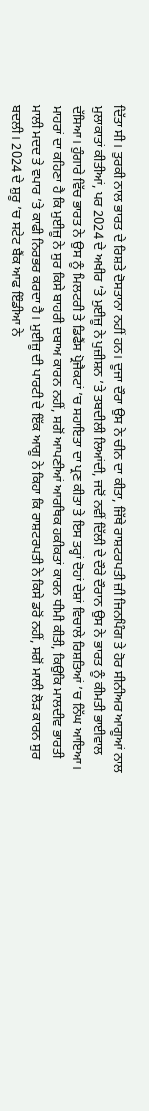ਦਿੱਤਾ ਸੀ। ਤੁਰਕੀ ਨਾਲ ਭਾਰਤ ਦੇ ਰਿਸ਼ਤੇ ਦੋਸਤਾਨਾ ਨਹੀਂ ਹਨ। ਦੂਜਾ ਦੌਰਾ ਉਸ ਨੇ ਚੀਨ ਦਾ ਕੀਤਾ, ਜਿੱਥੇ ਰਾਸ਼ਟਰਪਤੀ ਜ਼ੀ ਜਿਨਪਿੰਗ ਤੇ ਹੋਰ ਸੀਨੀਅਰ ਆਗੂਆਂ ਨਾਲ ਮੁਲਾਕਾਤਾਂ ਕੀਤੀਆਂ, ਪਰ 2024 ਦੇ ਅਖੀਰ ’ਤੇ ਮੁਈਜ਼ੂ ਨੇ ਪੁਜ਼ੀਸ਼ਨ ’ਤੇ ਤਬਦੀਲੀ ਲਿਆਂਦੀ, ਜਦੋਂ ਨਵੀਂ ਦਿੱਲੀ ਦੇ ਦੌਰੇ ਦੌਰਾਨ ਉਸ ਨੇ ਭਾਰਤ ਨੂੰ ਕੀਮਤੀ ਭਾਈਵਾਲ ਦੱਸਿਆ। ਹੁੰਗਾਰੇ ਵਿੱਚ ਭਾਰਤ ਨੇ ਉਸ ਨੂੰ ਮਿਲਟਰੀ ਤੇ ਡਿਫੈਂਸ ਪ੍ਰੋਜੈਕਟਾਂ ’ਚ ਸਹਾਇਤਾ ਦਾ ਪ੍ਰਣ ਕੀਤਾ ਤੇ ਇਸ ਤਰ੍ਹਾਂ ਦੋਹਾਂ ਦੇਸ਼ਾਂ ਵਿਚਾਲੇ ਰਿਸ਼ਤਿਆਂ ’ਚ ਨਿੱਘ ਆਇਆ। ਮਾਹਰਾਂ ਦਾ ਕਹਿਣਾ ਹੈ ਕਿ ਮੁਈਜ਼ੂ ਨੇ ਸੁਰ ਕਿਸੇ ਬਾਹਰੀ ਦਬਾਅ ਕਾਰਨ ਨਹੀਂ, ਸਗੋਂ ਆਪਣੀਆਂ ਆਰਥਿਕ ਹਕੀਕਤਾਂ ਕਾਰਨ ਧੀਮੀ ਕੀਤੀ, ਕਿਉਕਿ ਮਾਲਦੀਵ ਭਾਰਤੀ ਮਾਲੀ ਮਦਦ ਤੇ ਵਪਾਰ ’ਤੇ ਕਾਫੀ ਨਿਰਭਰ ਕਰਦਾ ਹੈ। ਮੁਈਜ਼ੂ ਦੀ ਪਾਰਟੀ ਦੇ ਇੱਕ ਆਗੂ ਨੇ ਕਿਹਾ ਕਿ ਰਾਸ਼ਟਰਪਤੀ ਨੇ ਕਿਸੇ ਡਰੋਂ ਨਹੀਂ, ਸਗੋਂ ਮਾਲੀ ਲੋੜ ਕਾਰਨ ਸੁਰ ਬਦਲੀ। 2024 ਦੇ ਸ਼ੁਰੂ ’ਚ ਸਟੇਟ ਬੈਂਕ ਆਫ ਇੰਡੀਆ ਨੇ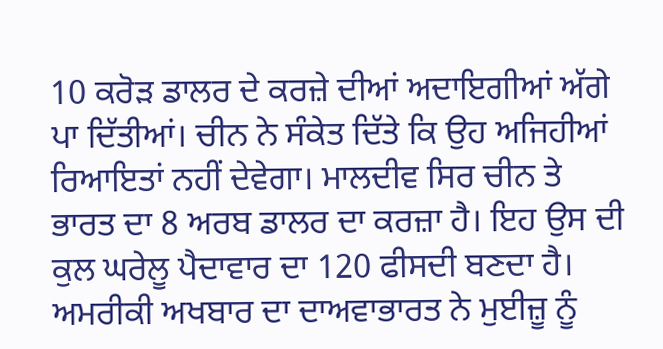10 ਕਰੋੜ ਡਾਲਰ ਦੇ ਕਰਜ਼ੇ ਦੀਆਂ ਅਦਾਇਗੀਆਂ ਅੱਗੇ ਪਾ ਦਿੱਤੀਆਂ। ਚੀਨ ਨੇ ਸੰਕੇਤ ਦਿੱਤੇ ਕਿ ਉਹ ਅਜਿਹੀਆਂ ਰਿਆਇਤਾਂ ਨਹੀਂ ਦੇਵੇਗਾ। ਮਾਲਦੀਵ ਸਿਰ ਚੀਨ ਤੇ ਭਾਰਤ ਦਾ 8 ਅਰਬ ਡਾਲਰ ਦਾ ਕਰਜ਼ਾ ਹੈ। ਇਹ ਉਸ ਦੀ ਕੁਲ ਘਰੇਲੂ ਪੈਦਾਵਾਰ ਦਾ 120 ਫੀਸਦੀ ਬਣਦਾ ਹੈ। ਅਮਰੀਕੀ ਅਖਬਾਰ ਦਾ ਦਾਅਵਾਭਾਰਤ ਨੇ ਮੁਈਜ਼ੂ ਨੂੰ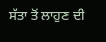ਸੱਤਾ ਤੋਂ ਲਾਹੁਣ ਦੀ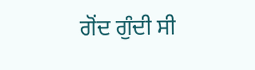ਗੋਂਦ ਗੁੰਦੀ ਸੀ